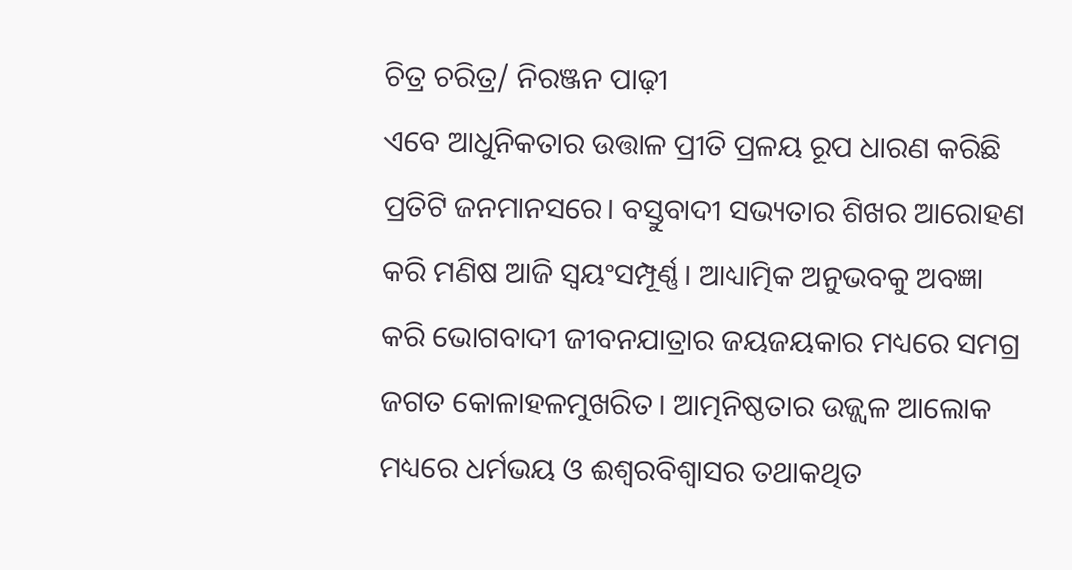ଚିତ୍ର ଚରିତ୍ର/ ନିରଞ୍ଜନ ପାଢ଼ୀ
ଏବେ ଆଧୁନିକତାର ଉତ୍ତାଳ ପ୍ରୀତି ପ୍ରଳୟ ରୂପ ଧାରଣ କରିଛି ପ୍ରତିଟି ଜନମାନସରେ। ବସ୍ତୁବାଦୀ ସଭ୍ୟତାର ଶିଖର ଆରୋହଣ କରି ମଣିଷ ଆଜି ସ୍ବୟଂସମ୍ପୂର୍ଣ୍ଣ। ଆଧ୍ୟାତ୍ମିକ ଅନୁଭବକୁ ଅବଜ୍ଞା କରି ଭୋଗବାଦୀ ଜୀବନଯାତ୍ରାର ଜୟଜୟକାର ମଧ୍ୟରେ ସମଗ୍ର ଜଗତ କୋଳାହଳମୁଖରିତ। ଆତ୍ମନିଷ୍ଠତାର ଉଜ୍ଜ୍ୱଳ ଆଲୋକ ମଧ୍ୟରେ ଧର୍ମଭୟ ଓ ଈଶ୍ୱରବିଶ୍ୱାସର ତଥାକଥିତ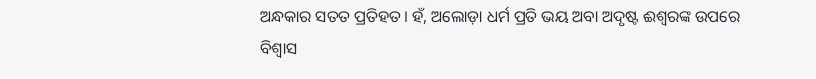ଅନ୍ଧକାର ସତତ ପ୍ରତିହତ। ହଁ, ଅଲୋଡ଼ା ଧର୍ମ ପ୍ରତି ଭୟ ଅବା ଅଦୃଷ୍ଟ ଈଶ୍ୱରଙ୍କ ଉପରେ ବିଶ୍ୱାସ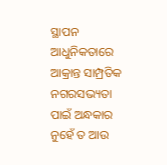ସ୍ଥାପନ ଆଧୁନିକତାରେ ଆକ୍ରାନ୍ତ ସାମ୍ପ୍ରତିକ ନଗରସଭ୍ୟତା ପାଇଁ ଅନ୍ଧକାର ନୁହେଁ ତ ଆଉ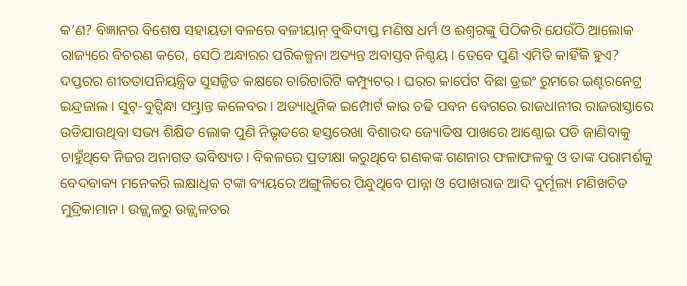କ’ଣ? ବିଜ୍ଞାନର ବିଶେଷ ସହାୟତା ବଳରେ ବଳୀୟାନ୍ ବୁଦ୍ଧିଦୀପ୍ତ ମଣିଷ ଧର୍ମ ଓ ଈଶ୍ୱରଙ୍କୁ ପିଠିକରି ଯେଉଁଠି ଆଲୋକ ରାଜ୍ୟରେ ବିଚରଣ କରେ, ସେଠି ଅନ୍ଧାରର ପରିକଳ୍ପନା ଅତ୍ୟନ୍ତ ଅବାସ୍ତବ ନିଶ୍ଚୟ। ତେବେ ପୁଣି ଏମିତି କାହିଁକି ହୁଏ?
ଦପ୍ତରର ଶୀତତାପନିୟନ୍ତ୍ରିତ ସୁସଜ୍ଜିତ କକ୍ଷରେ ଚାରିଚାରିଟି କମ୍ପ୍ୟୁଟର। ଘରର କାର୍ପେଟ ବିଛା ଡ୍ରଇଂ ରୁମରେ ଇଣ୍ଟରନେଟ୍ର ଇନ୍ଦ୍ରଜାଲ। ସୁଟ୍-ବୁଟ୍ପିନ୍ଧା ସମ୍ଭ୍ରାନ୍ତ କଳେବର। ଅତ୍ୟାଧୁନିକ ଇମ୍ପୋର୍ଟ କାର ଚଢି ପବନ ବେଗରେ ରାଜଧାନୀର ରାଜରାସ୍ତାରେ ଉଡିଯାଉଥିବା ସଭ୍ୟ ଶିକ୍ଷିତ ଲୋକ ପୁଣି ନିଭୃତରେ ହସ୍ତରେଖା ବିଶାରଦ ଜ୍ୟୋତିଷ ପାଖରେ ଆଣ୍ଠୋଇ ପଡି ଜାଣିବାକୁ ଚାହୁଁଥିବେ ନିଜର ଅନାଗତ ଭବିଷ୍ୟତ। ବିକଳରେ ପ୍ରତୀକ୍ଷା କରୁଥିବେ ଗଣକଙ୍କ ଗଣନାର ଫଳାଫଳକୁ ଓ ତାଙ୍କ ପରାମର୍ଶକୁ ବେଦବାକ୍ୟ ମନେକରି ଲକ୍ଷାଧିକ ଟଙ୍କା ବ୍ୟୟରେ ଅଙ୍ଗୁଳିରେ ପିନ୍ଧୁଥିବେ ପାନ୍ନା ଓ ପୋଖରାଜ ଆଦି ଦୁର୍ମୂଲ୍ୟ ମଣିଖଚିତ ମୁଦ୍ରିକାମାନ। ଉଜ୍ଜ୍ୱଳରୁ ଉଜ୍ଜ୍ୱଳତର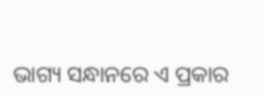ଭାଗ୍ୟ ସନ୍ଧାନରେ ଏ ପ୍ରକାର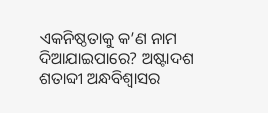ଏକନିଷ୍ଠତାକୁ କ’ଣ ନାମ ଦିଆଯାଇପାରେ? ଅଷ୍ଟାଦଶ ଶତାବ୍ଦୀ ଅନ୍ଧବିଶ୍ୱାସର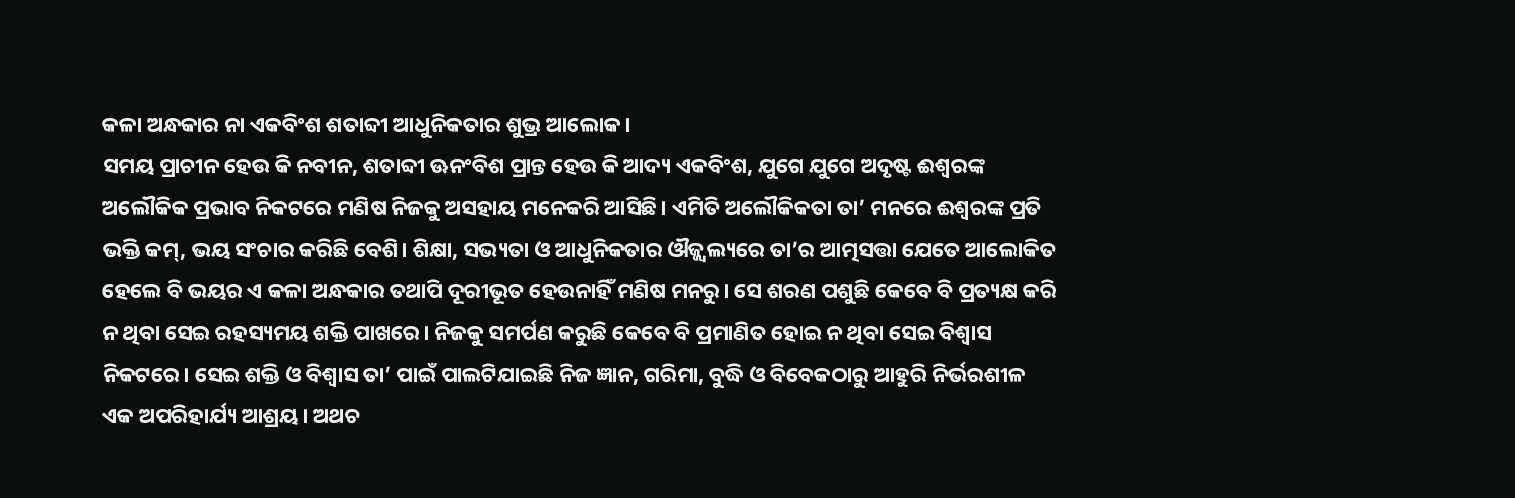କଳା ଅନ୍ଧକାର ନା ଏକବିଂଶ ଶତାବ୍ଦୀ ଆଧୁନିକତାର ଶୁଭ୍ର ଆଲୋକ।
ସମୟ ପ୍ରାଚୀନ ହେଉ କି ନବୀନ, ଶତାବ୍ଦୀ ଊନଂବିଶ ପ୍ରାନ୍ତ ହେଉ କି ଆଦ୍ୟ ଏକବିଂଶ, ଯୁଗେ ଯୁଗେ ଅଦୃଷ୍ଟ ଈଶ୍ୱରଙ୍କ ଅଲୌକିକ ପ୍ରଭାବ ନିକଟରେ ମଣିଷ ନିଜକୁ ଅସହାୟ ମନେକରି ଆସିଛି। ଏମିତି ଅଲୌକିକତା ତା’ ମନରେ ଈଶ୍ୱରଙ୍କ ପ୍ରତି ଭକ୍ତି କମ୍, ଭୟ ସଂଚାର କରିଛି ବେଶି। ଶିକ୍ଷା, ସଭ୍ୟତା ଓ ଆଧୁନିକତାର ଔଜ୍ଜ୍ୱଲ୍ୟରେ ତା’ର ଆତ୍ମସତ୍ତା ଯେତେ ଆଲୋକିତ ହେଲେ ବି ଭୟର ଏ କଳା ଅନ୍ଧକାର ତଥାପି ଦୂରୀଭୂତ ହେଉନାହିଁ ମଣିଷ ମନରୁ। ସେ ଶରଣ ପଶୁଛି କେବେ ବି ପ୍ରତ୍ୟକ୍ଷ କରି ନ ଥିବା ସେଇ ରହସ୍ୟମୟ ଶକ୍ତି ପାଖରେ। ନିଜକୁ ସମର୍ପଣ କରୁଛି କେବେ ବି ପ୍ରମାଣିତ ହୋଇ ନ ଥିବା ସେଇ ବିଶ୍ୱାସ ନିକଟରେ। ସେଇ ଶକ୍ତି ଓ ବିଶ୍ୱାସ ତା’ ପାଇଁ ପାଲଟିଯାଇଛି ନିଜ ଜ୍ଞାନ, ଗରିମା, ବୁଦ୍ଧି ଓ ବିବେକଠାରୁ ଆହୁରି ନିର୍ଭରଶୀଳ ଏକ ଅପରିହାର୍ଯ୍ୟ ଆଶ୍ରୟ। ଅଥଚ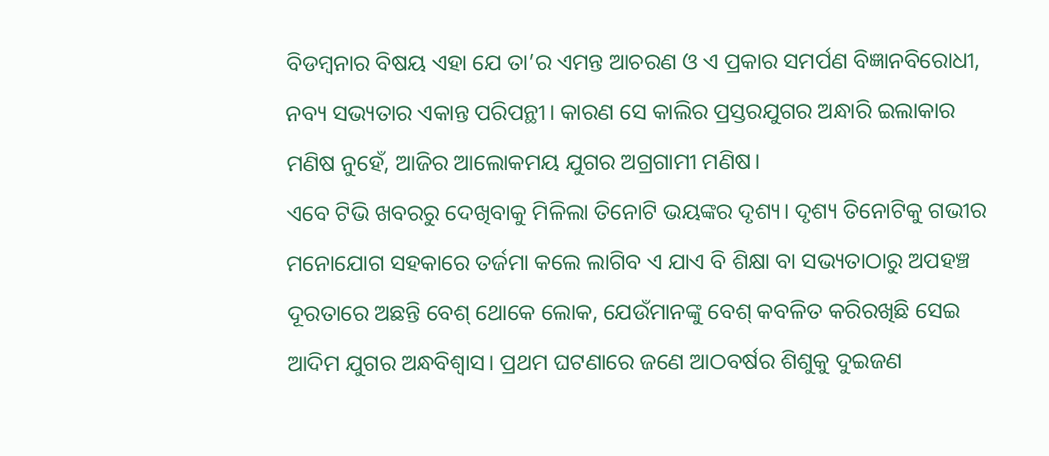ବିଡମ୍ବନାର ବିଷୟ ଏହା ଯେ ତା’ର ଏମନ୍ତ ଆଚରଣ ଓ ଏ ପ୍ରକାର ସମର୍ପଣ ବିଜ୍ଞାନବିରୋଧୀ, ନବ୍ୟ ସଭ୍ୟତାର ଏକାନ୍ତ ପରିପନ୍ଥୀ। କାରଣ ସେ କାଲିର ପ୍ରସ୍ତରଯୁଗର ଅନ୍ଧାରି ଇଲାକାର ମଣିଷ ନୁହେଁ, ଆଜିର ଆଲୋକମୟ ଯୁଗର ଅଗ୍ରଗାମୀ ମଣିଷ।
ଏବେ ଟିଭି ଖବରରୁ ଦେଖିବାକୁ ମିଳିଲା ତିନୋଟି ଭୟଙ୍କର ଦୃଶ୍ୟ। ଦୃଶ୍ୟ ତିନୋଟିକୁ ଗଭୀର ମନୋଯୋଗ ସହକାରେ ତର୍ଜମା କଲେ ଲାଗିବ ଏ ଯାଏ ବି ଶିକ୍ଷା ବା ସଭ୍ୟତାଠାରୁ ଅପହଞ୍ଚ ଦୂରତାରେ ଅଛନ୍ତି ବେଶ୍ ଥୋକେ ଲୋକ, ଯେଉଁମାନଙ୍କୁ ବେଶ୍ କବଳିତ କରିରଖିଛି ସେଇ ଆଦିମ ଯୁଗର ଅନ୍ଧବିଶ୍ୱାସ। ପ୍ରଥମ ଘଟଣାରେ ଜଣେ ଆଠବର୍ଷର ଶିଶୁକୁ ଦୁଇଜଣ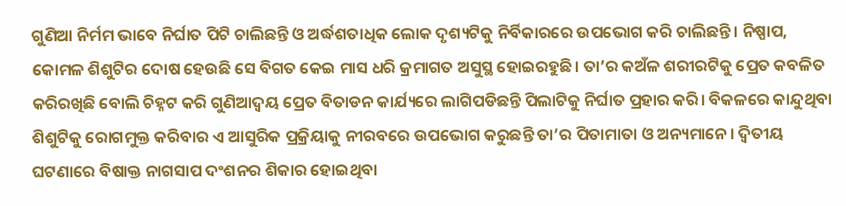ଗୁଣିଆ ନିର୍ମମ ଭାବେ ନିର୍ଘାତ ପିଟି ଚାଲିଛନ୍ତି ଓ ଅର୍ଦ୍ଧଶତାଧିକ ଲୋକ ଦୃଶ୍ୟଟିକୁ ନିର୍ବିକାରରେ ଉପଭୋଗ କରି ଚାଲିଛନ୍ତି। ନିଷ୍ପାପ, କୋମଳ ଶିଶୁଟିର ଦୋଷ ହେଉଛି ସେ ବିଗତ କେଇ ମାସ ଧରି କ୍ରମାଗତ ଅସୁସ୍ଥ ହୋଇରହୁଛି। ତା’ର କଅଁଳ ଶରୀରଟିକୁ ପ୍ରେତ କବଳିତ କରିରଖିଛି ବୋଲି ଚିହ୍ନଟ କରି ଗୁଣିଆଦ୍ୱୟ ପ୍ରେତ ବିତାଡନ କାର୍ଯ୍ୟରେ ଲାଗିପଡିଛନ୍ତି ପିଲାଟିକୁ ନିର୍ଘାତ ପ୍ରହାର କରି। ବିକଳରେ କାନ୍ଦୁଥିବା ଶିଶୁଟିକୁ ରୋଗମୁକ୍ତ କରିବାର ଏ ଆସୁରିକ ପ୍ରକ୍ରିୟାକୁ ନୀରବରେ ଉପଭୋଗ କରୁଛନ୍ତି ତା’ର ପିତାମାତା ଓ ଅନ୍ୟମାନେ। ଦ୍ୱିତୀୟ ଘଟଣାରେ ବିଷାକ୍ତ ନାଗସାପ ଦଂଶନର ଶିକାର ହୋଇଥିବା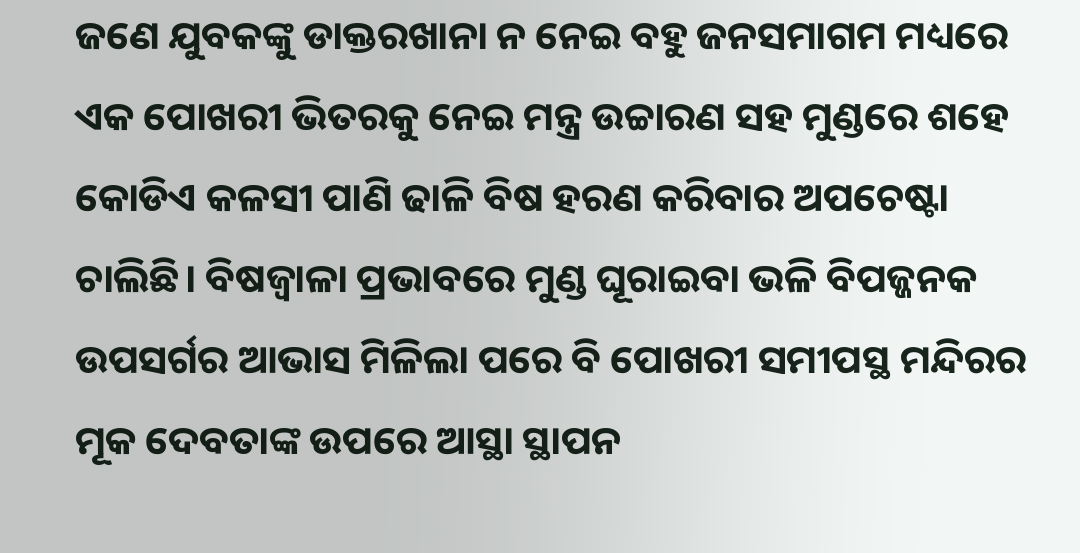ଜଣେ ଯୁବକଙ୍କୁ ଡାକ୍ତରଖାନା ନ ନେଇ ବହୁ ଜନସମାଗମ ମଧ୍ୟରେ ଏକ ପୋଖରୀ ଭିତରକୁ ନେଇ ମନ୍ତ୍ର ଉଚ୍ଚାରଣ ସହ ମୁଣ୍ଡରେ ଶହେ କୋଡିଏ କଳସୀ ପାଣି ଢାଳି ବିଷ ହରଣ କରିବାର ଅପଚେଷ୍ଟା ଚାଲିଛି। ବିଷଜ୍ୱାଳା ପ୍ରଭାବରେ ମୁଣ୍ଡ ଘୂରାଇବା ଭଳି ବିପଜ୍ଜନକ ଉପସର୍ଗର ଆଭାସ ମିଳିଲା ପରେ ବି ପୋଖରୀ ସମୀପସ୍ଥ ମନ୍ଦିରର ମୂକ ଦେବତାଙ୍କ ଉପରେ ଆସ୍ଥା ସ୍ଥାପନ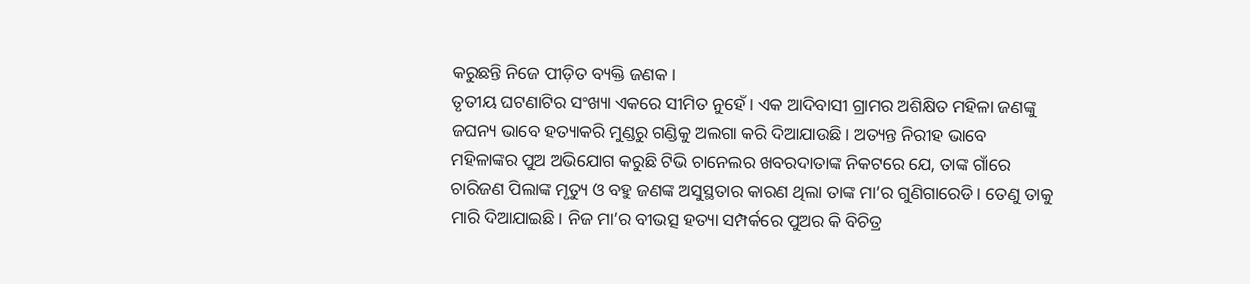କରୁଛନ୍ତି ନିଜେ ପୀଡ଼ିତ ବ୍ୟକ୍ତି ଜଣକ।
ତୃତୀୟ ଘଟଣାଟିର ସଂଖ୍ୟା ଏକରେ ସୀମିତ ନୁହେଁ। ଏକ ଆଦିବାସୀ ଗ୍ରାମର ଅଶିକ୍ଷିତ ମହିଳା ଜଣଙ୍କୁ ଜଘନ୍ୟ ଭାବେ ହତ୍ୟାକରି ମୁଣ୍ଡରୁ ଗଣ୍ଡିକୁ ଅଲଗା କରି ଦିଆଯାଉଛି। ଅତ୍ୟନ୍ତ ନିରୀହ ଭାବେ ମହିଳାଙ୍କର ପୁଅ ଅଭିଯୋଗ କରୁଛି ଟିଭି ଚାନେଲର ଖବରଦାତାଙ୍କ ନିକଟରେ ଯେ, ତାଙ୍କ ଗାଁରେ ଚାରିଜଣ ପିଲାଙ୍କ ମୃତ୍ୟୁ ଓ ବହୁ ଜଣଙ୍କ ଅସୁସ୍ଥତାର କାରଣ ଥିଲା ତାଙ୍କ ମା’ର ଗୁଣିଗାରେଡି। ତେଣୁ ତାକୁ ମାରି ଦିଆଯାଇଛି। ନିଜ ମା’ର ବୀଭତ୍ସ ହତ୍ୟା ସମ୍ପର୍କରେ ପୁଅର କି ବିଚିତ୍ର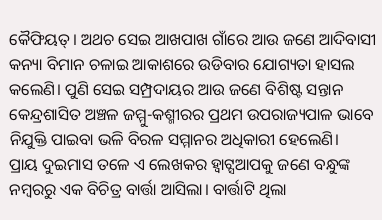କୈଫିୟତ୍। ଅଥଚ ସେଇ ଆଖପାଖ ଗାଁରେ ଆଉ ଜଣେ ଆଦିବାସୀ କନ୍ୟା ବିମାନ ଚଳାଇ ଆକାଶରେ ଉଡିବାର ଯୋଗ୍ୟତା ହାସଲ କଲେଣି। ପୁଣି ସେଇ ସମ୍ପ୍ରଦାୟର ଆଉ ଜଣେ ବିଶିଷ୍ଟ ସନ୍ତାନ କେନ୍ଦ୍ରଶାସିତ ଅଞ୍ଚଳ ଜମ୍ମୁ-କଶ୍ମୀରର ପ୍ରଥମ ଉପରାଜ୍ୟପାଳ ଭାବେ ନିଯୁକ୍ତି ପାଇବା ଭଳି ବିରଳ ସମ୍ମାନର ଅଧିକାରୀ ହେଲେଣି।
ପ୍ରାୟ ଦୁଇମାସ ତଳେ ଏ ଲେଖକର ହ୍ବାଟ୍ସଆପକୁ ଜଣେ ବନ୍ଧୁଙ୍କ ନମ୍ବରରୁ ଏକ ବିଚିତ୍ର ବାର୍ତ୍ତା ଆସିଲା। ବାର୍ତ୍ତାଟି ଥିଲା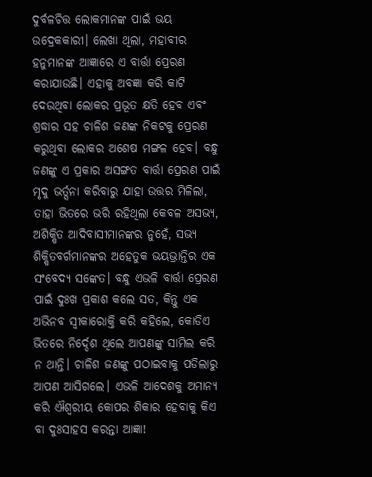ଦୁର୍ବଳଚିତ୍ତ ଲୋକମାନଙ୍କ ପାଇଁ ଭୟ ଉଦ୍ରେକକାରୀ। ଲେଖା ଥିଲା, ମହାବୀର ହନୁମାନଙ୍କ ଆଜ୍ଞାରେ ଏ ବାର୍ତ୍ତା ପ୍ରେରଣ କରାଯାଉଛି। ଏହାକୁ ଅବଜ୍ଞା କରି କାଟି ଦେଉଥିବା ଲୋକର ପ୍ରଭୂତ କ୍ଷତି ହେବ ଏବଂ ଶ୍ରଦ୍ଧାର ସହ ଚାଳିଶ ଜଣଙ୍କ ନିକଟକୁ ପ୍ରେରଣ କରୁଥିବା ଲୋକର ଅଶେଷ ମଙ୍ଗଳ ହେବ। ବନ୍ଧୁ ଜଣଙ୍କୁ ଏ ପ୍ରକାର ଅସଙ୍ଗତ ବାର୍ତ୍ତା ପ୍ରେରଣ ପାଇଁ ମୃଦୁ ଭର୍ତ୍ସନା କରିବାରୁ ଯାହା ଉତ୍ତର ମିଳିଲା, ତାହା ଭିତରେ ଭରି ରହିଥିଲା କେବଳ ଅସଭ୍ୟ, ଅଶିକ୍ଷିତ ଆଦିବାସୀମାନଙ୍କର ନୁହେଁ, ସଭ୍ୟ ଶିକ୍ଷିତବର୍ଗମାନଙ୍କର ଅହେତୁକ ଭୟଭ୍ରାନ୍ତିର ଏକ ସଂବେଦ୍ୟ ସଙ୍କେତ। ବନ୍ଧୁ ଏଭଳି ବାର୍ତ୍ତା ପ୍ରେରଣ ପାଇଁ ଦୁଃଖ ପ୍ରକାଶ କଲେ ସତ, କିନ୍ତୁ ଏକ ଅଭିନବ ସ୍ବୀକାରୋକ୍ତି କରି କହିଲେ, କୋଡିଏ ଭିତରେ ନିର୍ଦ୍ଦେଶ ଥିଲେ ଆପଣଙ୍କୁ ସାମିଲ କରି ନ ଥାନ୍ତି। ଚାଳିଶ ଜଣଙ୍କୁ ପଠାଇବାକୁ ପଡିଲାରୁ ଆପଣ ଆସିଗଲେ। ଏଭଳି ଆଦେଶକୁ ଅମାନ୍ୟ କରି ଐଶ୍ୱରୀୟ କୋପର ଶିକାର ହେବାକୁ କିଏ ବା ଦୁଃସାହସ କରନ୍ତା ଆଜ୍ଞା!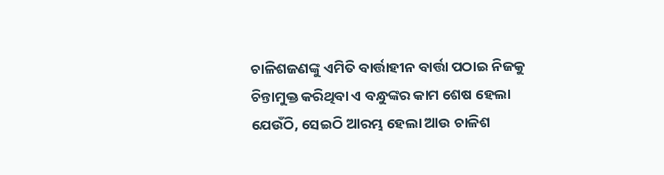ଚାଳିଶଜଣଙ୍କୁ ଏମିତି ବାର୍ତ୍ତାହୀନ ବାର୍ତ୍ତା ପଠାଇ ନିଜକୁ ଚିନ୍ତାମୁକ୍ତ କରିଥିବା ଏ ବନ୍ଧୁଙ୍କର କାମ ଶେଷ ହେଲା ଯେଉଁଠି, ସେଇଠି ଆରମ୍ଭ ହେଲା ଆଉ ଚାଳିଶ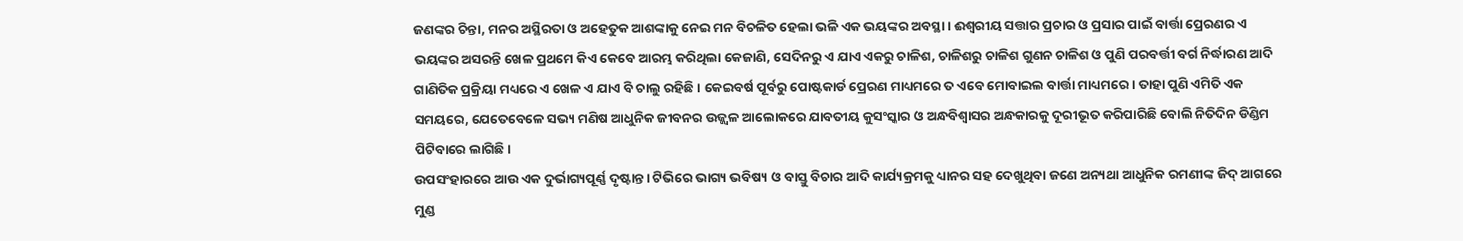ଜଣଙ୍କର ଚିନ୍ତା, ମନର ଅସ୍ଥିରତା ଓ ଅହେତୁକ ଆଶଙ୍କାକୁ ନେଇ ମନ ବିଚଳିତ ହେଲା ଭଳି ଏକ ଭୟଙ୍କର ଅବସ୍ଥା। ଈଶ୍ୱରୀୟ ସତ୍ତାର ପ୍ରଚାର ଓ ପ୍ରସାର ପାଇଁ ବାର୍ତ୍ତା ପ୍ରେରଣର ଏ ଭୟଙ୍କର ଅସରନ୍ତି ଖେଳ ପ୍ରଥମେ କିଏ କେବେ ଆରମ୍ଭ କରିଥିଲା କେଜାଣି, ସେଦିନରୁ ଏ ଯାଏ ଏକରୁ ଚାଳିଶ, ଚାଳିଶରୁ ଚାଳିଶ ଗୁଣନ ଚାଳିଶ ଓ ପୁଣି ପରବର୍ତ୍ତୀ ବର୍ଗ ନିର୍ଦ୍ଧାରଣ ଆଦି ଗାଣିତିକ ପ୍ରକ୍ରିୟା ମଧ୍ୟରେ ଏ ଖେଳ ଏ ଯାଏ ବି ଚାଲୁ ରହିଛି। କେଇବର୍ଷ ପୂର୍ବରୁ ପୋଷ୍ଟକାର୍ଡ ପ୍ରେରଣ ମାଧ୍ୟମରେ ତ ଏବେ ମୋବାଇଲ ବାର୍ତ୍ତା ମାଧ୍ୟମରେ। ତାହା ପୁଣି ଏମିତି ଏକ ସମୟରେ, ଯେତେବେଳେ ସଭ୍ୟ ମଣିଷ ଆଧୁନିକ ଜୀବନର ଉଜ୍ଜ୍ୱଳ ଆଲୋକରେ ଯାବତୀୟ କୁସଂସ୍କାର ଓ ଅନ୍ଧବିଶ୍ୱାସର ଅନ୍ଧକାରକୁ ଦୂରୀଭୂତ କରିପାରିଛି ବୋଲି ନିତିଦିନ ଡିଣ୍ଡିମ ପିଟିବାରେ ଲାଗିଛି।
ଉପସଂହାରରେ ଆଉ ଏକ ଦୁର୍ଭାଗ୍ୟପୂର୍ଣ୍ଣ ଦୃଷ୍ଟାନ୍ତ। ଟିଭିରେ ଭାଗ୍ୟ ଭବିଷ୍ୟ ଓ ବାସ୍ତୁ ବିଚାର ଆଦି କାର୍ଯ୍ୟକ୍ରମକୁ ଧ୍ୟାନର ସହ ଦେଖୁଥିବା ଜଣେ ଅନ୍ୟଥା ଆଧୁନିକ ରମଣୀଙ୍କ ଜିଦ୍ ଆଗରେ ମୁଣ୍ଡ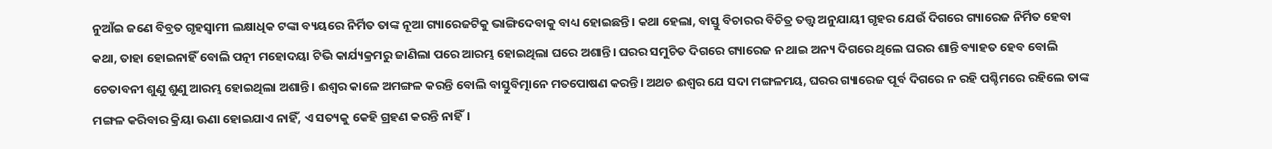ନୁଆଁଇ ଜଣେ ବିବ୍ରତ ଗୃହସ୍ବାମୀ ଲକ୍ଷାଧିକ ଟଙ୍କା ବ୍ୟୟରେ ନିର୍ମିତ ତାଙ୍କ ନୂଆ ଗ୍ୟାରେଜଟିକୁ ଭାଙ୍ଗିଦେବାକୁ ବାଧ୍ୟ ହୋଇଛନ୍ତି। କଥା ହେଲା, ବାସ୍ତୁ ବିଚାରର ବିଚିତ୍ର ତତ୍ତ୍ୱ ଅନୁଯାୟୀ ଗୃହର ଯେଉଁ ଦିଗରେ ଗ୍ୟାରେଜ ନିର୍ମିତ ହେବା କଥା, ତାହା ହୋଇନାହିଁ ବୋଲି ପତ୍ନୀ ମହୋଦୟା ଟିଭି କାର୍ଯ୍ୟକ୍ରମରୁ ଜାଣିଲା ପରେ ଆରମ୍ଭ ହୋଇଥିଲା ଘରେ ଅଶାନ୍ତି। ଘରର ସମୁଚିତ ଦିଗରେ ଗ୍ୟାରେଜ ନ ଥାଇ ଅନ୍ୟ ଦିଗରେ ଥିଲେ ଘରର ଶାନ୍ତି ବ୍ୟାହତ ହେବ ବୋଲି ଚେତାବନୀ ଶୁଣୁ ଶୁଣୁ ଆରମ୍ଭ ହୋଇଥିଲା ଅଶାନ୍ତି। ଈଶ୍ୱର କାଳେ ଅମଙ୍ଗଳ କରନ୍ତି ବୋଲି ବାସ୍ତୁବିତ୍ମାନେ ମତପୋଷଣ କରନ୍ତି। ଅଥଚ ଈଶ୍ୱର ଯେ ସଦା ମଙ୍ଗଳମୟ, ଘରର ଗ୍ୟାରେଜ ପୂର୍ବ ଦିଗରେ ନ ରହି ପଶ୍ଚିମରେ ରହିଲେ ତାଙ୍କ ମଙ୍ଗଳ କରିବାର କ୍ରିୟା ଊଣା ହୋଇଯାଏ ନାହିଁ, ଏ ସତ୍ୟକୁ କେହି ଗ୍ରହଣ କରନ୍ତି ନାହିଁ।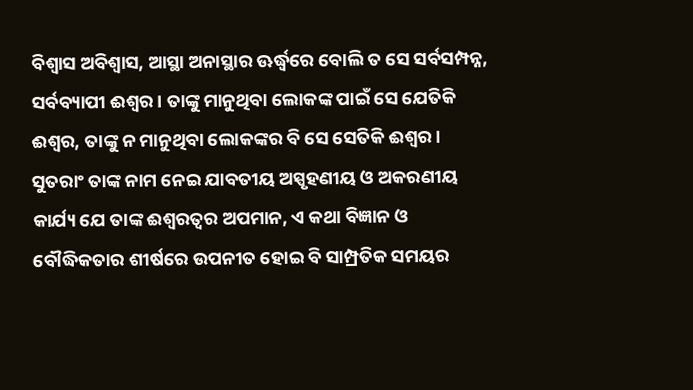ବିଶ୍ୱାସ ଅବିଶ୍ୱାସ, ଆସ୍ଥା ଅନାସ୍ଥାର ଊର୍ଦ୍ଧ୍ୱରେ ବୋଲି ତ ସେ ସର୍ବସମ୍ପନ୍ନ, ସର୍ବବ୍ୟାପୀ ଈଶ୍ୱର। ତାଙ୍କୁ ମାନୁଥିବା ଲୋକଙ୍କ ପାଇଁ ସେ ଯେତିକି ଈଶ୍ୱର, ତାଙ୍କୁ ନ ମାନୁଥିବା ଲୋକଙ୍କର ବି ସେ ସେତିକି ଈଶ୍ୱର। ସୁତରାଂ ତାଙ୍କ ନାମ ନେଇ ଯାବତୀୟ ଅସ୍ପୃହଣୀୟ ଓ ଅକରଣୀୟ କାର୍ଯ୍ୟ ଯେ ତାଙ୍କ ଈଶ୍ୱରତ୍ୱର ଅପମାନ, ଏ କଥା ବିଜ୍ଞାନ ଓ ବୌଦ୍ଧିକତାର ଶୀର୍ଷରେ ଉପନୀତ ହୋଇ ବି ସାମ୍ପ୍ରତିକ ସମୟର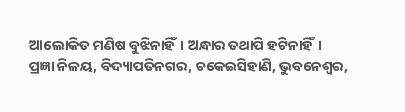ଆଲୋକିତ ମଣିଷ ବୁଝିନାହିଁ। ଅନ୍ଧାର ତଥାପି ହଟିନାହିଁ।
ପ୍ରଜ୍ଞା ନିଳୟ, ବିଦ୍ୟାପତିନଗର, ଚକେଇସିହାଣି, ଭୁବନେଶ୍ୱର,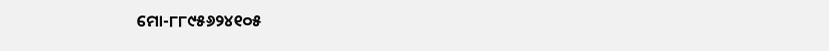ମୋ-୮୮୯୫୬୨୪୧୦୫